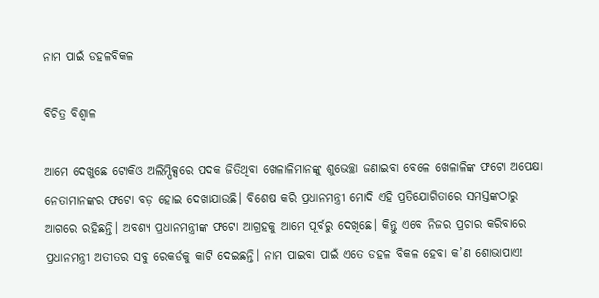ନାମ ପାଇଁ ଡହଳବିକଳ

ବିଚିତ୍ର ବିଶ୍ୱାଳ

ଆମେ ଦେଖୁଛେ ଟୋକିଓ ଅଲିମ୍ପିକ୍ସରେ ପଦକ ଜିତିଥିବା ଖେଳାଳିମାନଙ୍କୁ ଶୁଭେଚ୍ଛା ଜଣାଇବା ବେଳେ ଖେଳାଳିଙ୍କ ଫଟୋ ଅପେକ୍ଷା ନେତାମାନଙ୍କର ଫଟୋ ବଡ଼ ହୋଇ ଦେଖାଯାଉଛି। ବିଶେଷ କରି ପ୍ରଧାନମନ୍ତ୍ରୀ ମୋଦି ଏହି ପ୍ରତିଯୋଗିତାରେ ସମସ୍ତଙ୍କଠାରୁ ଆଗରେ ରହିଛନ୍ତି। ଅବଶ୍ୟ ପ୍ରଧାନମନ୍ତ୍ରୀଙ୍କ ଫଟୋ ଆଗ୍ରହକୁ ଆମେ ପୂର୍ବରୁ ଦେଖିଛେ। କିନ୍ତୁ ଏବେ ନିଜର ପ୍ରଚାର କରିବାରେ ପ୍ରଧାନମନ୍ତ୍ରୀ ଅତୀତର ସବୁ ରେକର୍ଡକୁ କାଟି ଦେଇଛନ୍ତି। ନାମ ପାଇବା ପାଇଁ ଏତେ ଡହଳ ବିକଳ ହେବା କ’ଣ ଶୋଭାପାଏ!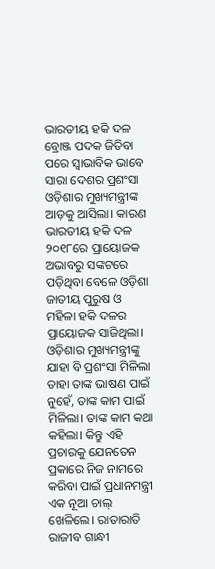ଭାରତୀୟ ହକି ଦଳ ବ୍ରୋଞ୍ଜ ପଦକ ଜିତିବା ପରେ ସ୍ବାଭାବିକ ଭାବେ ସାରା ଦେଶର ପ୍ରଶଂସା ଓଡ଼ିଶାର ମୁଖ୍ୟମନ୍ତ୍ରୀଙ୍କ ଆଡ଼କୁ ଆସିଲା। କାରଣ ଭାରତୀୟ ହକି ଦଳ ୨୦୧୮ରେ ପ୍ରାୟୋଜକ ଅଭାବରୁ ସଙ୍କଟରେ ପଡ଼ିଥିବା ବେଳେ ଓଡ଼ିଶା ଜାତୀୟ ପୁରୁଷ ଓ ମହିଳା ହକି ଦଳର ପ୍ରାୟୋଜକ ସାଜିଥିଲା। ଓଡ଼ିଶାର ମୁଖ୍ୟମନ୍ତ୍ରୀଙ୍କୁ ଯାହା ବି ପ୍ରଶଂସା ମିଳିଲା ତାହା ତାଙ୍କ ଭାଷଣ ପାଇଁ ନୁହେଁ, ତାଙ୍କ କାମ ପାଇଁ ମିଳିଲା। ତାଙ୍କ କାମ କଥା କହିଲା। କିନ୍ତୁ ଏହି ପ୍ରଚାରକୁ ଯେନତେନ ପ୍ରକାରେ ନିଜ ନାମରେ କରିବା ପାଇଁ ପ୍ରଧାନମନ୍ତ୍ରୀ ଏକ ନୂଆ ଚାଲ୍‌ ଖେଳିଲେ। ରାତାରାତି ରାଜୀବ ଗାନ୍ଧୀ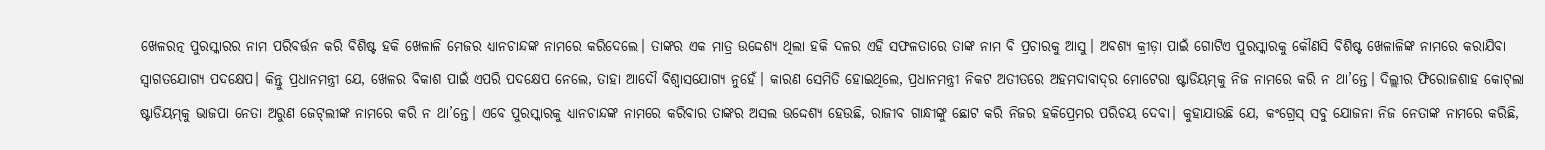ଖେଳରତ୍ନ ପୁରସ୍କାରର ନାମ ପରିବର୍ତ୍ତନ କରି ବିଶିଷ୍ଟ ହକି ଖେଳାଳି ମେଜର ଧ୍ୟାନଚାନ୍ଦଙ୍କ ନାମରେ କରିଦେଲେ। ତାଙ୍କର ଏକ ମାତ୍ର ଉଦ୍ଦେଶ୍ୟ ଥିଲା ହକି ଦଳର ଏହି ସଫଳତାରେ ତାଙ୍କ ନାମ ବି ପ୍ରଚାରକୁ ଆସୁ। ଅବଶ୍ୟ କ୍ରୀଡ଼ା ପାଇଁ ଗୋଟିଏ ପୁରସ୍କାରକୁ କୌଣସି ବିଶିଷ୍ଟ ଖେଳାଳିଙ୍କ ନାମରେ କରାଯିବା ସ୍ବାଗତଯୋଗ୍ୟ ପଦକ୍ଷେପ। କିନ୍ତୁ ପ୍ରଧାନମନ୍ତ୍ରୀ ଯେ, ଖେଳର ବିକାଶ ପାଇଁ ଏପରି ପଦକ୍ଷେପ ନେଲେ, ତାହା ଆଦୌ ବିଶ୍ୱାସଯୋଗ୍ୟ ନୁହେଁ। କାରଣ ସେମିତି ହୋଇଥିଲେ, ପ୍ରଧାନମନ୍ତ୍ରୀ ନିକଟ ଅତୀତରେ ଅହମଦାବାଦ୍‌ର ମୋଟେରା ଷ୍ଟାଡିୟମ୍‌କୁ ନିଜ ନାମରେ କରି ନ ଥା’ନ୍ତେ। ଦିଲ୍ଲୀର ଫିରୋଜଶାହ କୋଟ୍‌ଲା ଷ୍ଟାଡିୟମ୍‌କୁ ଭାଜପା ନେତା ଅରୁଣ ଜେଟ୍‌ଲୀଙ୍କ ନାମରେ କରି ନ ଥା’ନ୍ତେ। ଏବେ ପୁରସ୍କାରକୁ ଧ୍ୟାନଚାନ୍ଦଙ୍କ ନାମରେ କରିବାର ତାଙ୍କର ଅସଲ ଉଦ୍ଦେଶ୍ୟ ହେଉଛି, ରାଜୀବ ଗାନ୍ଧୀଙ୍କୁ ଛୋଟ କରି ନିଜର ହକିପ୍ରେମର ପରିଚୟ ଦେବା। କୁହାଯାଉଛି ଯେ, କଂଗ୍ରେସ୍‌ ସବୁ ଯୋଜନା ନିଜ ନେତାଙ୍କ ନାମରେ କରିଛି,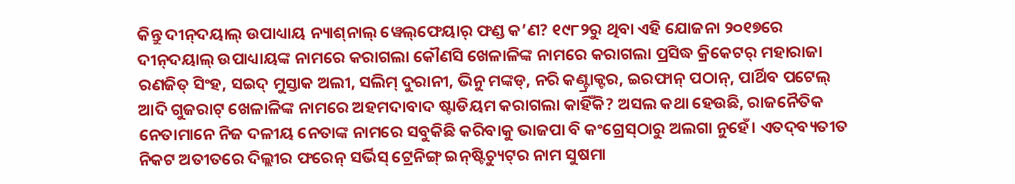କିନ୍ତୁ ଦୀନ୍‌ଦୟାଲ୍‌ ଉପାଧ୍ୟାୟ ନ୍ୟାଶ୍‌ନାଲ୍‌ ୱେଲ୍‌ଫେୟାର୍‌ ଫଣ୍ଡ କ’ଣ? ୧୯୮୨ରୁ ଥିବା ଏହି ଯୋଜନା ୨୦୧୭ରେ ଦୀନ୍‌ଦୟାଲ୍‌ ଉପାଧ୍ୟାୟଙ୍କ ନାମରେ କରାଗଲା କୌଣସି ଖେଳାଳିଙ୍କ ନାମରେ କରାଗଲା ପ୍ରସିଦ୍ଧ କ୍ରିକେଟର୍‌ ମହାରାଜା ରଣଜିତ୍‌ ସିଂହ, ସଇଦ୍‌ ମୁସ୍ତାକ ଅଲୀ, ସଲିମ୍‌ ଦୁରାନୀ, ଭିନୁ ମଙ୍କଡ୍‌, ନରି କଣ୍ଟ୍ରାକ୍ଟର, ଇରଫାନ୍‌ ପଠାନ୍‌, ପାର୍ଥିବ ପଟେଲ୍‌ ଆଦି ଗୁଜରାଟ୍‌ ଖେଳାଳିଙ୍କ ନାମରେ ଅହମଦାବାଦ ଷ୍ଟାଡିୟମ କରାଗଲା କାହିଁକି? ଅସଲ କଥା ହେଉଛି, ରାଜନୈତିକ ନେତାମାନେ ନିଜ ଦଳୀୟ ନେତାଙ୍କ ନାମରେ ସବୁକିଛି କରିବାକୁ ଭାଜପା ବି କଂଗ୍ରେସ୍‌ଠାରୁ ଅଲଗା ନୁହେଁ। ଏତଦ୍‌ବ୍ୟତୀତ ନିକଟ ଅତୀତରେ ଦିଲ୍ଲୀର ଫରେନ୍‌ ସର୍ଭିସ୍‌ ଟ୍ରେନିଙ୍ଗ୍‌ ଇନ୍‌ଷ୍ଟିଚ୍ୟୁଟ୍‌ର ନାମ ସୁଷମା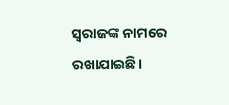ସ୍ବରାଜଙ୍କ ନାମରେ ରଖାଯାଇଛି।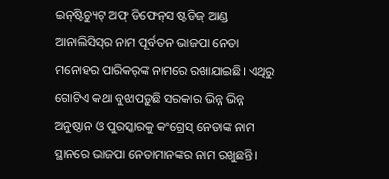ଇନ୍‌ଷ୍ଟିଚ୍ୟୁଟ୍‌ ଅଫ୍‌ ଡିଫେନ୍‌ସ ଷ୍ଟଡିଜ୍‌ ଆଣ୍ଡ ଆନାଲିସିସ୍‌ର ନାମ ପୂର୍ବତନ ଭାଜପା ନେତା ମନୋହର ପାରିକର୍‌ଙ୍କ ନାମରେ ରଖାଯାଇଛି। ଏଥିରୁ ଗୋଟିଏ କଥା ବୁଝାପଡ଼ୁଛି ସରକାର ଭିନ୍ନ ଭିନ୍ନ ଅନୁଷ୍ଠାନ ଓ ପୁରସ୍କାରକୁ କଂଗ୍ରେସ୍‌ ନେତାଙ୍କ ନାମ ସ୍ଥାନରେ ଭାଜପା ନେତାମାନଙ୍କର ନାମ ରଖୁଛନ୍ତି।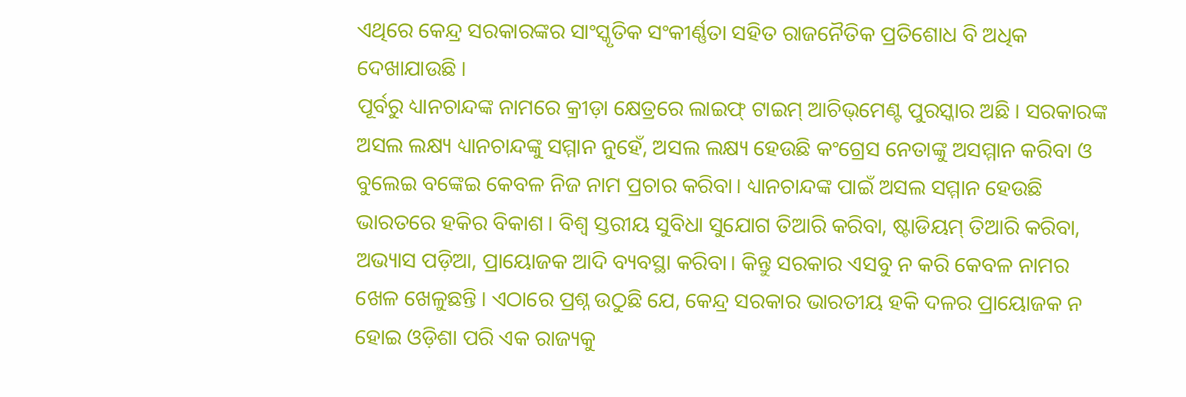ଏଥିରେ କେନ୍ଦ୍ର ସରକାରଙ୍କର ସାଂସ୍କୃତିକ ସଂକୀର୍ଣ୍ଣତା ସହିତ ରାଜନୈତିକ ପ୍ରତିଶୋଧ ବି ଅଧିକ ଦେଖାଯାଉଛି।
ପୂର୍ବରୁ ଧ୍ୟାନଚାନ୍ଦଙ୍କ ନାମରେ କ୍ରୀଡ଼ା କ୍ଷେତ୍ରରେ ଲାଇଫ୍‌ ଟାଇମ୍‌ ଆଚିଭ୍‌ମେଣ୍ଟ ପୁରସ୍କାର ଅଛି। ସରକାରଙ୍କ ଅସଲ ଲକ୍ଷ୍ୟ ଧ୍ୟାନଚାନ୍ଦଙ୍କୁ ସମ୍ମାନ ନୁହେଁ, ଅସଲ ଲକ୍ଷ୍ୟ ହେଉଛି କଂଗ୍ରେସ ନେତାଙ୍କୁ ଅସମ୍ମାନ କରିବା ଓ ବୁଲେଇ ବଙ୍କେଇ କେବଳ ନିଜ ନାମ ପ୍ରଚାର କରିବା। ଧ୍ୟାନଚାନ୍ଦଙ୍କ ପାଇଁ ଅସଲ ସମ୍ମାନ ହେଉଛି ଭାରତରେ ହକିର ବିକାଶ। ବିଶ୍ୱ ସ୍ତରୀୟ ସୁବିଧା ସୁଯୋଗ ତିଆରି କରିବା, ଷ୍ଟାଡିୟମ୍‌ ତିଆରି କରିବା, ଅଭ୍ୟାସ ପଡ଼ିଆ, ପ୍ରାୟୋଜକ ଆଦି ବ୍ୟବସ୍ଥା କରିବା। କିନ୍ତୁ ସରକାର ଏସବୁ ନ କରି କେବଳ ନାମର ଖେଳ ଖେଳୁଛନ୍ତି। ଏଠାରେ ପ୍ରଶ୍ନ ଉଠୁଛି ଯେ, କେନ୍ଦ୍ର ସରକାର ଭାରତୀୟ ହକି ଦଳର ପ୍ରାୟୋଜକ ନ ହୋଇ ଓଡ଼ିଶା ପରି ଏକ ରାଜ୍ୟକୁ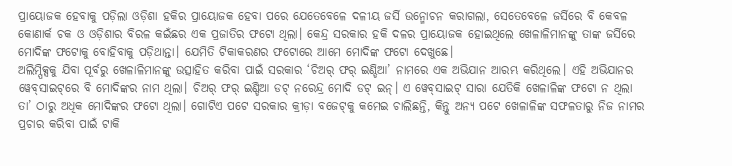ପ୍ରାୟୋଜକ ହେବାକୁ ପଡ଼ିଲା ଓଡ଼ିଶା ହକିର ପ୍ରାୟୋଜକ ହେବା ପରେ ଯେତେବେଳେ ଦଳୀୟ ଜର୍ସି ଉନ୍ମୋଚନ କରାଗଲା, ସେତେବେଳେ ଜର୍ସିରେ ବି କେବଳ କୋଣାର୍କ ଚକ ଓ ଓଡ଼ିଶାର ବିରଳ କଇଁଛର ଏକ ପ୍ରଜାତିର ଫଟୋ ଥିଲା। କେନ୍ଦ୍ର ସରକାର ହକି ଦଳର ପ୍ରାୟୋଜକ ହୋଇଥିଲେ ଖେଳାଳିମାନଙ୍କୁ ତାଙ୍କ ଜର୍ସିରେ ମୋଦିଙ୍କ ଫଟୋକୁ ବୋହିବାକୁ ପଡ଼ିଥାନ୍ତା। ଯେମିତି ଟିକାକରଣର ଫଟୋରେ ଆମେ ମୋଦିଙ୍କ ଫଟୋ ଦେଖୁଛେ।
ଅଲିମ୍ପିକ୍ସକୁ ଯିବା ପୂର୍ବରୁ ଖେଳାଳିମାନଙ୍କୁ ଉତ୍ସାହିତ କରିବା ପାଇଁ ସରକାର ‘ଚିଅର୍‌ ଫର୍‌ ଇଣ୍ଡିଆ’ ନାମରେ ଏକ ଅଭିଯାନ ଆରମ୍ଭ କରିଥିଲେ। ଏହି ଅଭିଯାନର ୱେବ୍‌ସାଇଟ୍‌ରେ ବି ମୋଦିଙ୍କର ନାମ ଥିଲା। ଚିଅର୍‌ ଫର୍‌ ଇଣ୍ଡିଆ ଡଟ୍‌ ନରେନ୍ଦ୍ର ମୋଦି ଡଟ୍‌ ଇନ୍‌। ଏ ୱେବ୍‌ସାଇଟ୍‌ ସାରା ଯେତିକି ଖେଳାଳିଙ୍କ ଫଟୋ ନ ଥିଲା ତା’ ଠାରୁ ଅଧିକ ମୋଦିଙ୍କର ଫଟୋ ଥିଲା। ଗୋଟିଏ ପଟେ ସରକାର କ୍ରୀଡ଼ା ବଜେଟ୍‌କୁ କମେଇ ଚାଲିଛନ୍ତି, କିନ୍ତୁ ଅନ୍ୟ ପଟେ ଖେଳାଳିଙ୍କ ସଫଳତାରୁ ନିଜ ନାମର ପ୍ରଚାର କରିବା ପାଇଁ ଟାକି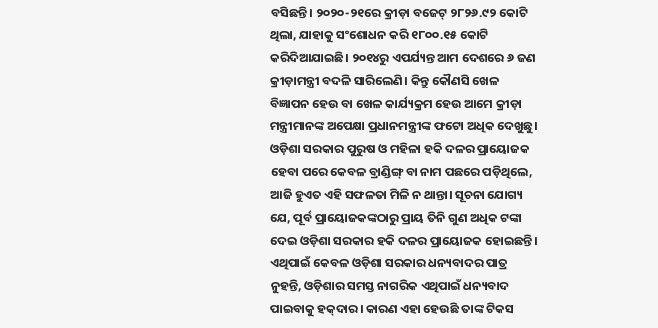ବସିଛନ୍ତି। ୨୦୨୦-୨୧ରେ କ୍ରୀଡ଼ା ବଜେଟ୍‌ ୨୮୨୬.୯୨ କୋଟି ଥିଲା, ଯାହାକୁ ସଂଶୋଧନ କରି ୧୮୦୦.୧୫ କୋଟି କରିଦିଆଯାଇଛି। ୨୦୧୪ରୁ ଏପର୍ଯ୍ୟନ୍ତ ଆମ ଦେଶରେ ୬ ଜଣ କ୍ରୀଡ଼ାମନ୍ତ୍ରୀ ବଦଳି ସାରିଲେଣି। କିନ୍ତୁ କୌଣସି ଖେଳ ବିଜ୍ଞାପନ ହେଉ ବା ଖେଳ କାର୍ଯ୍ୟକ୍ରମ ହେଉ ଆମେ କ୍ରୀଡ଼ା ମନ୍ତ୍ରୀମାନଙ୍କ ଅପେକ୍ଷା ପ୍ରଧାନମନ୍ତ୍ରୀଙ୍କ ଫଟୋ ଅଧିକ ଦେଖୁଛୁ।
ଓଡ଼ିଶା ସରକାର ପୁରୁଷ ଓ ମହିଳା ହକି ଦଳର ପ୍ରାୟୋଜକ ହେବା ପରେ କେବଳ ବ୍ରାଣ୍ଡିଙ୍ଗ୍‌ ବା ନାମ ପଛରେ ପଡ଼ିଥିଲେ, ଆଜି ହୁଏତ ଏହି ସଫଳତା ମିଳି ନ ଥାନ୍ତା। ସୂଚନା ଯୋଗ୍ୟ ଯେ, ପୂର୍ବ ପ୍ରାୟୋଜକଙ୍କଠାରୁ ପ୍ରାୟ ତିନି ଗୁଣ ଅଧିକ ଟଙ୍କା ଦେଇ ଓଡ଼ିଶା ସରକାର ହକି ଦଳର ପ୍ରାୟୋଜକ ହୋଇଛନ୍ତି। ଏଥିପାଇଁ କେବଳ ଓଡ଼ିଶା ସରକାର ଧନ୍ୟବାଦର ପାତ୍ର ନୁହନ୍ତି, ଓଡ଼ିଶାର ସମସ୍ତ ନାଗରିକ ଏଥିପାଇଁ ଧନ୍ୟବାଦ ପାଇବାକୁ ହକ୍‌ଦାର। କାରଣ ଏହା ହେଉଛି ତାଙ୍କ ଟିକସ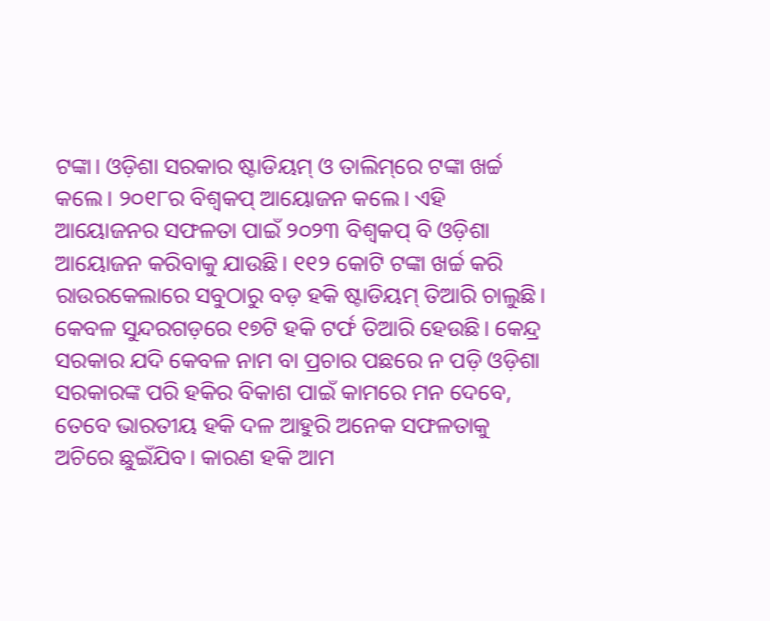ଟଙ୍କା। ଓଡ଼ିଶା ସରକାର ଷ୍ଟାଡିୟମ୍‌ ଓ ତାଲିମ୍‌ରେ ଟଙ୍କା ଖର୍ଚ୍ଚ କଲେ। ୨୦୧୮ର ବିଶ୍ୱକପ୍‌ ଆୟୋଜନ କଲେ। ଏହି ଆୟୋଜନର ସଫଳତା ପାଇଁ ୨୦୨୩ ବିଶ୍ୱକପ୍‌ ବି ଓଡ଼ିଶା ଆୟୋଜନ କରିବାକୁ ଯାଉଛି। ୧୧୨ କୋଟି ଟଙ୍କା ଖର୍ଚ୍ଚ କରି ରାଉରକେଲାରେ ସବୁଠାରୁ ବଡ଼ ହକି ଷ୍ଟାଡିୟମ୍‌ ତିଆରି ଚାଲୁଛି। କେବଳ ସୁନ୍ଦରଗଡ଼ରେ ୧୭ଟି ହକି ଟର୍ଫ ତିଆରି ହେଉଛି। କେନ୍ଦ୍ର ସରକାର ଯଦି କେବଳ ନାମ ବା ପ୍ରଚାର ପଛରେ ନ ପଡ଼ି ଓଡ଼ିଶା ସରକାରଙ୍କ ପରି ହକିର ବିକାଶ ପାଇଁ କାମରେ ମନ ଦେବେ, ତେବେ ଭାରତୀୟ ହକି ଦଳ ଆହୁରି ଅନେକ ସଫଳତାକୁ ଅଚିରେ ଛୁଇଁଯିବ। କାରଣ ହକି ଆମ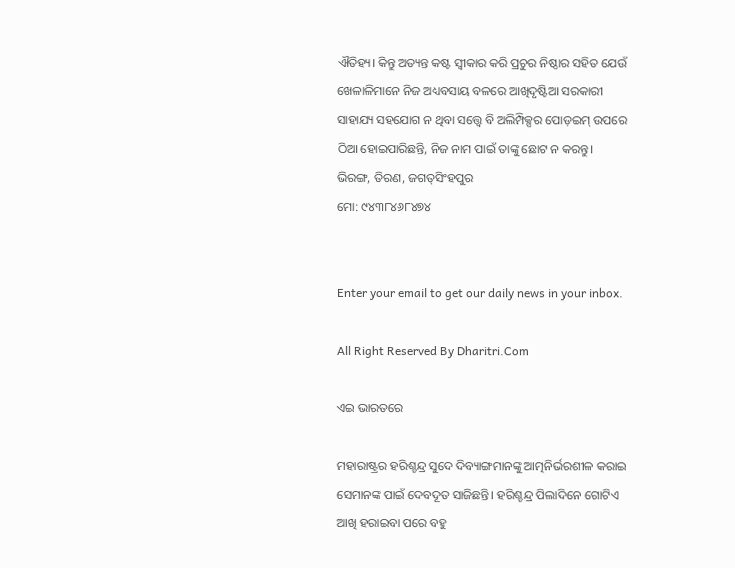ଐତିହ୍ୟ। କିନ୍ତୁ ଅତ୍ୟନ୍ତ କଷ୍ଟ ସ୍ବୀକାର କରି ପ୍ରଚୁର ନିଷ୍ଠାର ସହିତ ଯେଉଁ ଖେଳାଳିମାନେ ନିଜ ଅଧ୍ୟବସାୟ ବଳରେ ଆଖିଦୃଷ୍ଟିଆ ସରକାରୀ ସାହାଯ୍ୟ ସହଯୋଗ ନ ଥିବା ସତ୍ତ୍ୱେ ବି ଅଲିମ୍ପିକ୍ସର ପୋଡ଼ଇମ୍‌ ଉପରେ ଠିଆ ହୋଇପାରିଛନ୍ତି, ନିଜ ନାମ ପାଇଁ ତାଙ୍କୁ ଛୋଟ ନ କରନ୍ତୁ।
ଭିରଙ୍ଗ, ତିରଣ, ଜଗତ୍‌ସିଂହପୁର
ମୋ: ୯୪୩୮୪୬୮୪୭୪


Enter your email to get our daily news in your inbox.

All Right Reserved By Dharitri.Com

ଏଇ ଭାରତରେ

ମହାରାଷ୍ଟ୍ରର ହରିଶ୍ଚନ୍ଦ୍ର ସୁଦେ ଦିବ୍ୟାଙ୍ଗମାନଙ୍କୁ ଆତ୍ମନିର୍ଭରଶୀଳ କରାଇ ସେମାନଙ୍କ ପାଇଁ ଦେବଦୂତ ସାଜିଛନ୍ତି। ହରିଶ୍ଚନ୍ଦ୍ର ପିଲାଦିନେ ଗୋଟିଏ ଆଖି ହରାଇବା ପରେ ବହୁ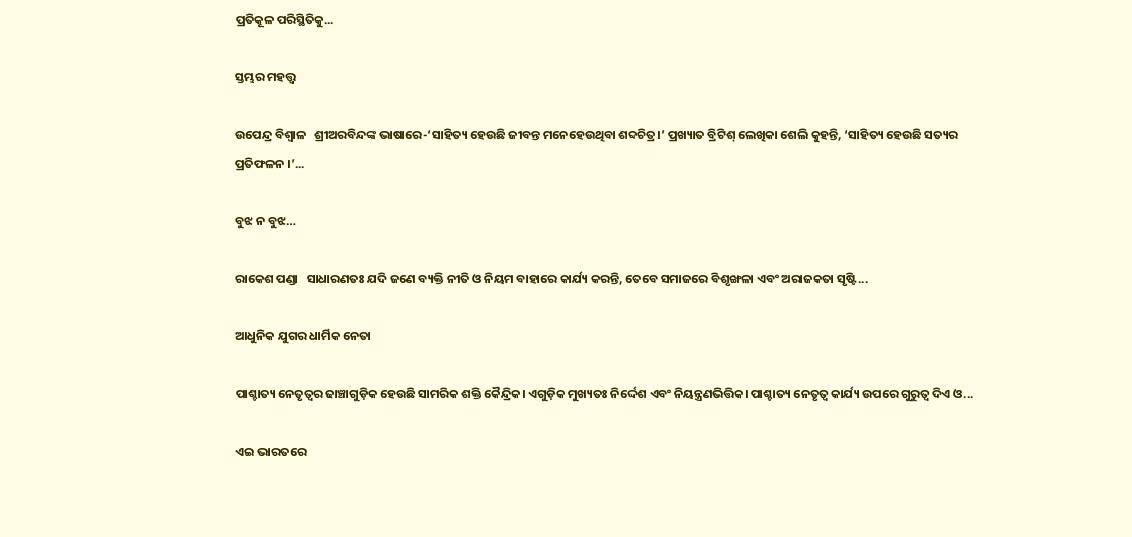ପ୍ରତିକୂଳ ପରିସ୍ଥିତିକୁ...

ସ୍ତମ୍ଭର ମହତ୍ତ୍ୱ

ଉପେନ୍ଦ୍ର ବିଶ୍ୱାଳ   ଶ୍ରୀଅରବିନ୍ଦଙ୍କ ଭାଷାରେ-‘ସାହିତ୍ୟ ହେଉଛି ଜୀବନ୍ତ ମନେହେଉଥିବା ଶବ୍ଦଚିତ୍ର।’ ପ୍ରଖ୍ୟାତ ବ୍ରିଟିଶ୍‌ ଲେଖିକା ଶେଲି କୁହନ୍ତି, ‘ସାହିତ୍ୟ ହେଉଛି ସତ୍ୟର ପ୍ରତିଫଳନ ।’...

ବୁଝ ନ ବୁଝ…

ରାକେଶ ପଣ୍ଡା   ସାଧାରଣତଃ ଯଦି ଜଣେ ବ୍ୟକ୍ତି ନୀତି ଓ ନିୟମ ବାହାରେ କାର୍ଯ୍ୟ କରନ୍ତି, ତେବେ ସମାଜରେ ବିଶୃଙ୍ଖଳା ଏବଂ ଅରାଜକତା ସୃଷ୍ଟି...

ଆଧୁନିକ ଯୁଗର ଧାର୍ମିକ ନେତା

ପାଶ୍ଚାତ୍ୟ ନେତୃତ୍ୱର ଢାଞ୍ଚାଗୁଡ଼ିକ ହେଉଛି ସାମରିକ ଶକ୍ତି କୈନ୍ଦ୍ରିକ। ଏଗୁଡ଼ିକ ମୁଖ୍ୟତଃ ନିର୍ଦ୍ଦେଶ ଏବଂ ନିୟନ୍ତ୍ରଣଭିତ୍ତିକ। ପାଶ୍ଚାତ୍ୟ ନେତୃତ୍ୱ କାର୍ଯ୍ୟ ଉପରେ ଗୁରୁତ୍ୱ ଦିଏ ଓ...

ଏଇ ଭାରତରେ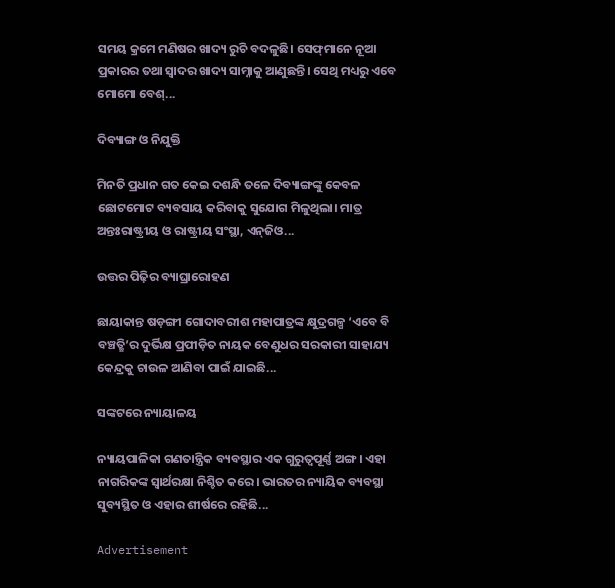ସମୟ କ୍ରମେ ମଣିଷର ଖାଦ୍ୟ ରୁଚି ବଦଳୁଛି। ସେଫ୍‌ମାନେ ନୂଆ ପ୍ରକାରର ତଥା ସ୍ବାଦର ଖାଦ୍ୟ ସାମ୍ନାକୁ ଆଣୁଛନ୍ତି। ସେଥି ମଧ୍ୟରୁ ଏବେ ମୋମୋ ବେଶ୍‌...

ଦିବ୍ୟାଙ୍ଗ ଓ ନିଯୁକ୍ତି

ମିନତି ପ୍ରଧାନ ଗତ କେଇ ଦଶନ୍ଧି ତଳେ ଦିବ୍ୟାଙ୍ଗଙ୍କୁ କେବଳ ଛୋଟମୋଟ ବ୍ୟବସାୟ କରିବାକୁ ସୁଯୋଗ ମିଳୁଥିଲା। ମାତ୍ର ଅନ୍ତଃରାଷ୍ଟ୍ରୀୟ ଓ ରାଷ୍ଟ୍ରୀୟ ସଂସ୍ଥା, ଏନ୍‌ଜିଓ...

ଉତ୍ତର ପିଢ଼ିର ବ୍ୟାଘ୍ରାରୋହଣ

ଛାୟାକାନ୍ତ ଷଡ଼ଙ୍ଗୀ ଗୋଦାବରୀଶ ମହାପାତ୍ରଙ୍କ କ୍ଷୁଦ୍ରଗଳ୍ପ ‘ଏବେ ବି ବଞ୍ଚତ୍ଛି’ର ଦୁର୍ଭିକ୍ଷ ପ୍ରପୀଡ଼ିତ ନାୟକ ବେଣୁଧର ସରକାରୀ ସାହାଯ୍ୟ କେନ୍ଦ୍ରକୁ ଚାଉଳ ଆଣିବା ପାଇଁ ଯାଇଛି...

ସଙ୍କଟରେ ନ୍ୟାୟାଳୟ

ନ୍ୟାୟପାଳିକା ଗଣତାନ୍ତ୍ରିକ ବ୍ୟବସ୍ଥାର ଏକ ଗୁରୁତ୍ୱପୂର୍ଣ୍ଣ ଅଙ୍ଗ। ଏହା ନାଗରିକଙ୍କ ସ୍ବାର୍ଥରକ୍ଷା ନିଶ୍ଚିତ କରେ। ଭାରତର ନ୍ୟାୟିକ ବ୍ୟବସ୍ଥା ସୁବ୍ୟସ୍ଥିତ ଓ ଏହାର ଶୀର୍ଷରେ ରହିଛି...

Advertisement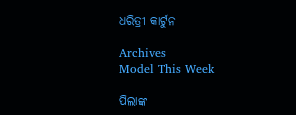ଧରିତ୍ରୀ କାର୍ଟୁନ

Archives
Model This Week

ପିଲାଙ୍କ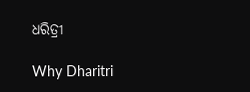ଧରିତ୍ରୀ

Why Dharitri